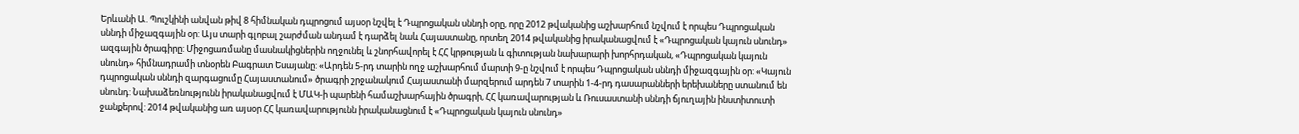Երևանի Ա. Պուշկինի անվան թիվ 8 հիմնական դպրոցում այսօր նշվել է Դպրոցական սննդի օրը, որը 2012 թվականից աշխարհում նշվում է որպես Դպրոցական սննդի միջազգային օր: Այս տարի գլոբալ շարժման անդամ է դարձել նաև Հայաստանը, որտեղ 2014 թվականից իրականացվում է «Դպրոցական կայուն սնունդ» ազգային ծրագիրը: Միջոցառմանը մասնակիցներին ողջունել և շնորհավորել է ՀՀ կրթության և գիտության նախարարի խորհրդական, «Դպրոցական կայուն սնունդ» հիմնադրամի տնօրեն Բագրատ Եսայանը: «Արդեն 5-րդ տարին ողջ աշխարհում մարտի 9-ը նշվում է որպես Դպրոցական սննդի միջազգային օր: «Կայուն դպրոցական սննդի զարգացումը Հայաստանում» ծրագրի շրջանակում Հայաստանի մարզերում արդեն 7 տարին 1-4-րդ դասարանների երեխաները ստանում են սնունդ: Նախաձեռնությունն իրականացվում է ՄԱԿ-ի պարենի համաշխարհային ծրագրի, ՀՀ կառավարության և Ռուսաստանի սննդի ճյուղային ինստիտուտի ջանքերով: 2014 թվականից առ այսօր ՀՀ կառավարությունն իրականացնում է «Դպրոցական կայուն սնունդ»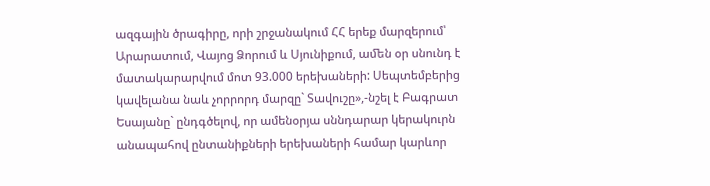ազգային ծրագիրը, որի շրջանակում ՀՀ երեք մարզերում՝ Արարատում, Վայոց Ձորում և Սյունիքում, աﬔն օր սնունդ է մատակարարվում մոտ 93.000 երեխաների: Սեպտեմբերից կավելանա նաև չորրորդ մարզը` Տավուշը»,-նշել է Բագրատ Եսայանը` ընդգծելով, որ ամենօրյա սննդարար կերակուրն անապահով ընտանիքների երեխաների համար կարևոր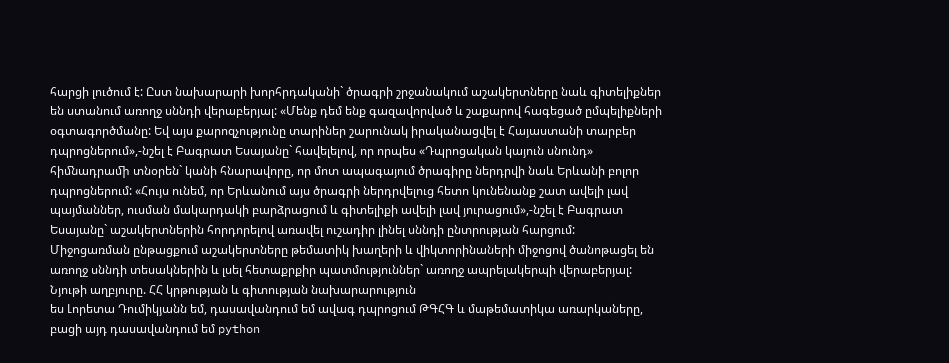հարցի լուծում է: Ըստ նախարարի խորհրդականի` ծրագրի շրջանակում աշակերտները նաև գիտելիքներ են ստանում առողջ սննդի վերաբերյալ: «Մենք դեմ ենք գազավորված և շաքարով հագեցած ըմպելիքների օգտագործմանը: Եվ այս քարոզչությունը տարիներ շարունակ իրականացվել է Հայաստանի տարբեր դպրոցներում»,-նշել է Բագրատ Եսայանը` հավելելով, որ որպես «Դպրոցական կայուն սնունդ» հիﬓադրաﬕ տնօրեն` կանի հնարավորը, որ մոտ ապագայում ծրագիրը ներդրվի նաև Երևանի բոլոր դպրոցներում: «Հույս ունեմ, որ Երևանում այս ծրագրի ներդրվելուց հետո կունենանք շատ ավելի լավ պայմաններ, ուսման մակարդակի բարձրացում և գիտելիքի ավելի լավ յուրացում»,-նշել է Բագրատ Եսայանը` աշակերտներին հորդորելով առավել ուշադիր լինել սննդի ընտրության հարցում:
Միջոցառման ընթացքում աշակերտները թեմատիկ խաղերի և վիկտորինաների միջոցով ծանոթացել են առողջ սննդի տեսակներին և լսել հետաքրքիր պատմություններ` առողջ ապրելակերպի վերաբերյալ:
Նյութի աղբյուրը. ՀՀ կրթության և գիտության նախարարություն
ես Լորետա Դումիկյանն եմ, դասավանդում եմ ավագ դպրոցում ԹԳՀԳ և մաթեմատիկա առարկաները, բացի այդ դասավանդում եմ python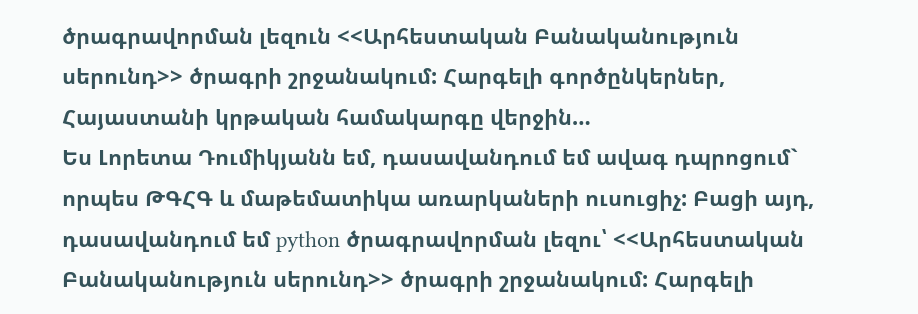ծրագրավորման լեզուն <<Արհեստական Բանականություն սերունդ>> ծրագրի շրջանակում: Հարգելի գործընկերներ, Հայաստանի կրթական համակարգը վերջին…
Ես Լորետա Դումիկյանն եմ, դասավանդում եմ ավագ դպրոցում` որպես ԹԳՀԳ և մաթեմատիկա առարկաների ուսուցիչ: Բացի այդ, դասավանդում եմ python ծրագրավորման լեզու՝ <<Արհեստական Բանականություն սերունդ>> ծրագրի շրջանակում: Հարգելի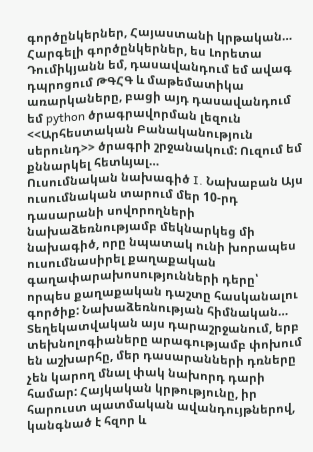գործընկերներ, Հայաստանի կրթական…
Հարգելի գործընկերներ, ես Լորետա Դումիկյանն եմ, դասավանդում եմ ավագ դպրոցում ԹԳՀԳ և մաթեմատիկա առարկաները, բացի այդ դասավանդում եմ python ծրագրավորման լեզուն <<Արհեստական Բանականություն սերունդ>> ծրագրի շրջանակում: Ուզում եմ քննարկել հետևյալ…
Ուսումնական նախագիծ I. Նախաբան Այս ուսումնական տարում մեր 10-րդ դասարանի սովորողների նախաձեռնությամբ մեկնարկեց մի նախագիծ, որը նպատակ ունի խորապես ուսումնասիրել քաղաքական գաղափարախոսությունների դերը՝ որպես քաղաքական դաշտը հասկանալու գործիք: Նախաձեռնության հիմնական…
Տեղեկատվական այս դարաշրջանում, երբ տեխնոլոգիաները արագությամբ փոխում են աշխարհը, մեր դասարանների դռները չեն կարող մնալ փակ նախորդ դարի համար: Հայկական կրթությունը, իր հարուստ պատմական ավանդույթներով, կանգնած է հզոր և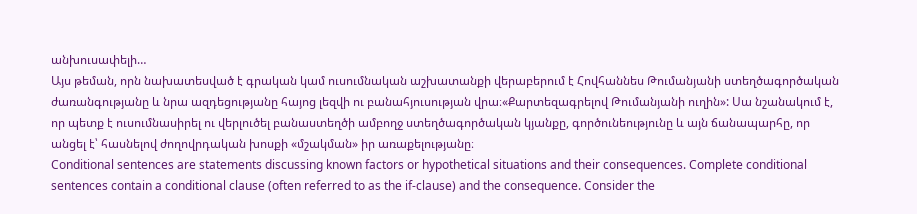անխուսափելի…
Այս թեման, որն նախատեսված է գրական կամ ուսումնական աշխատանքի վերաբերում է Հովհաննես Թումանյանի ստեղծագործական ժառանգությանը և նրա ազդեցությանը հայոց լեզվի ու բանահյուսության վրա։«Քարտեզագրելով Թումանյանի ուղին»: Սա նշանակում է, որ պետք է ուսումնասիրել ու վերլուծել բանաստեղծի ամբողջ ստեղծագործական կյանքը, գործունեությունը և այն ճանապարհը, որ անցել է՝ հասնելով ժողովրդական խոսքի «մշակման» իր առաքելությանը։
Conditional sentences are statements discussing known factors or hypothetical situations and their consequences. Complete conditional sentences contain a conditional clause (often referred to as the if-clause) and the consequence. Consider the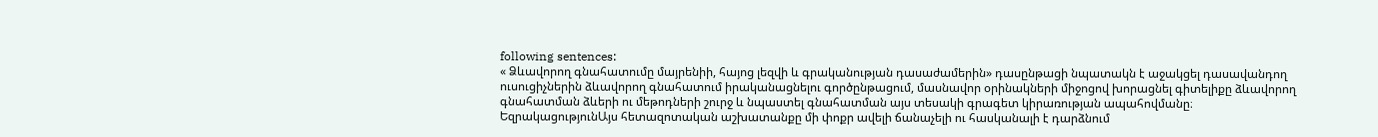following sentences:
« Ձևավորող գնահատումը մայրենիի, հայոց լեզվի և գրականության դասաժամերին» դասընթացի նպատակն է աջակցել դասավանդող ուսուցիչներին ձևավորող գնահատում իրականացնելու գործընթացում, մասնավոր օրինակների միջոցով խորացնել գիտելիքը ձևավորող գնահատման ձևերի ու մեթոդների շուրջ և նպաստել գնահատման այս տեսակի գրագետ կիրառության ապահովմանը։
ԵզրակացությունԱյս հետազոտական աշխատանքը մի փոքր ավելի ճանաչելի ու հասկանալի է դարձնում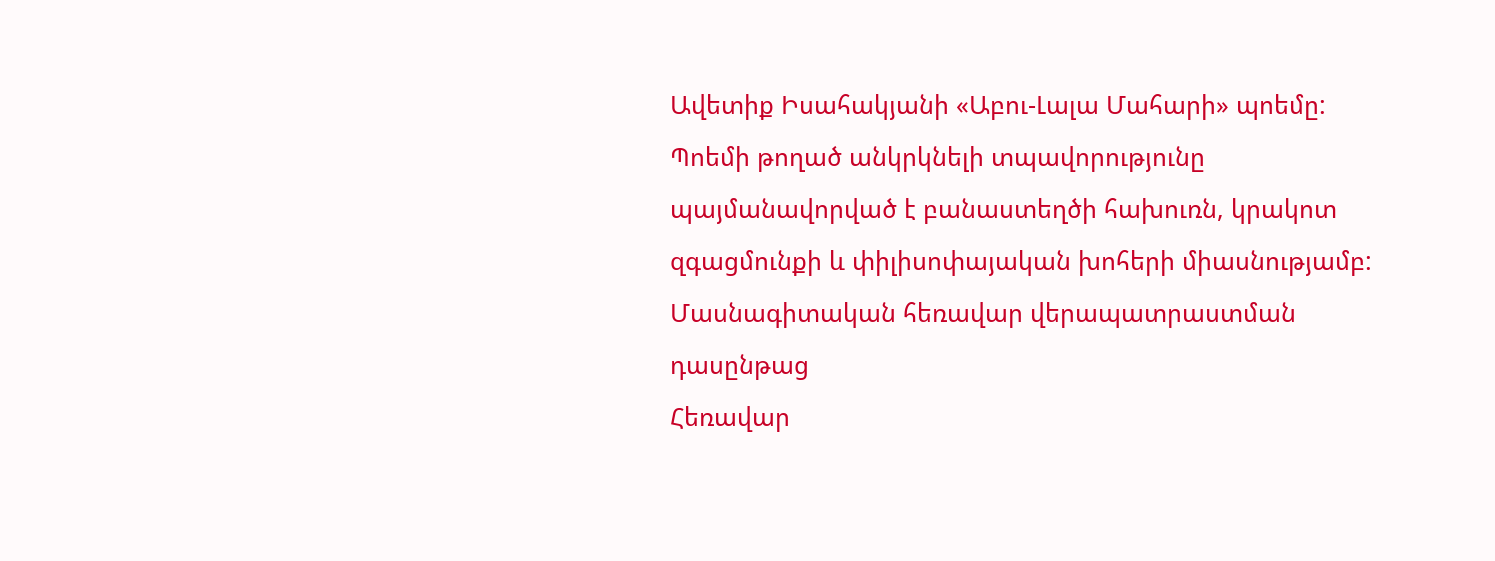Ավետիք Իսահակյանի «Աբու-Լալա Մահարի» պոեմը: Պոեմի թողած անկրկնելի տպավորությունը պայմանավորված է բանաստեղծի հախուռն, կրակոտ զգացմունքի և փիլիսոփայական խոհերի միասնությամբ:
Մասնագիտական հեռավար վերապատրաստման դասընթաց
Հեռավար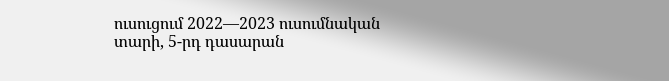ուսուցում 2022—2023 ուսումնական տարի, 5-րդ դասարան